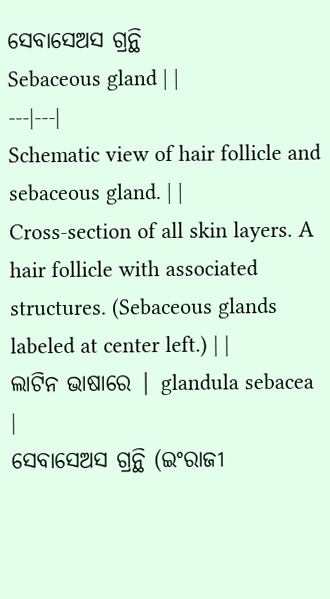ସେବାସେଅସ ଗ୍ରନ୍ଥି
Sebaceous gland | |
---|---|
Schematic view of hair follicle and sebaceous gland. | |
Cross-section of all skin layers. A hair follicle with associated structures. (Sebaceous glands labeled at center left.) | |
ଲାଟିନ ଭାଷାରେ | glandula sebacea |
ସେବାସେଅସ ଗ୍ରନ୍ଥି (ଇଂରାଜୀ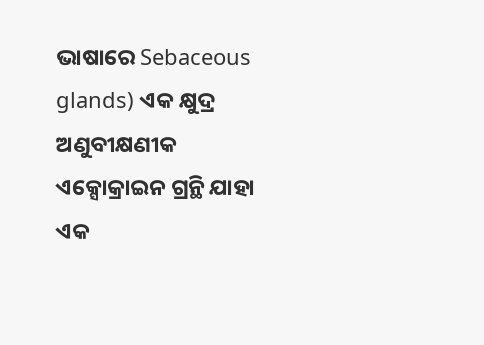ଭାଷାରେ Sebaceous glands) ଏକ କ୍ଷୁଦ୍ର ଅଣୁବୀକ୍ଷଣୀକ ଏକ୍ସୋକ୍ରାଇନ ଗ୍ରନ୍ଥି ଯାହା ଏକ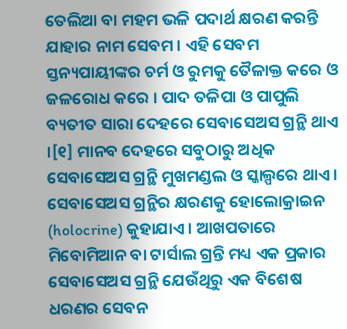ତେଲିଆ ବା ମହମ ଭଳି ପଦାର୍ଥ କ୍ଷରଣ କରନ୍ତି ଯାହାର ନାମ ସେବମ । ଏହି ସେବମ ସ୍ତନ୍ୟପାୟୀଙ୍କର ଚର୍ମ ଓ ରୁମକୁ ତୈଳାକ୍ତ କରେ ଓ ଜଳରୋଧ କରେ । ପାଦ ତଳିପା ଓ ପାପୁଲି ବ୍ୟତୀତ ସାରା ଦେହରେ ସେବାସେଅସ ଗ୍ରନ୍ଥି ଥାଏ ।[୧] ମାନବ ଦେହରେ ସବୁଠାରୁ ଅଧିକ ସେବାସେଅସ ଗ୍ରନ୍ଥି ମୁଖମଣ୍ଡଲ ଓ ସ୍କାଲ୍ପରେ ଥାଏ । ସେବାସେଅସ ଗ୍ରନ୍ଥିର କ୍ଷରଣକୁ ହୋଲୋକ୍ରାଇନ (holocrine) କୁହାଯାଏ । ଆଖପତାରେ ମିବୋମିଆନ ବା ଟାର୍ସାଲ ଗ୍ରନ୍ତି ମଧ୍ୟ ଏକ ପ୍ରକାର ସେବାସେଅସ ଗ୍ରନ୍ଥି ଯେଉଁଥିରୁ ଏକ ବିଶେଷ ଧରଣର ସେବନ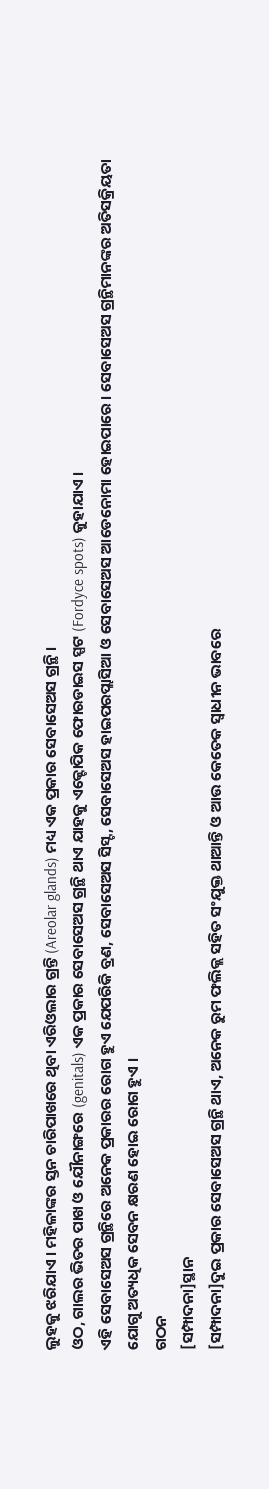ଲୁହକୁ ଝରିଯାଏ । ମହିଳାଙ୍କର ସ୍ତନ ଚାରିପାଖରେ ଥିବା ଏରିଓଲାର ଗ୍ରନ୍ତି (Areolar glands) ମଧ୍ୟ ଏକ ପ୍ରକାର ସେବାସେଅସ ଗ୍ରନ୍ଥି ।
ଓଠ, ଗାଲର ଭିତର ପାଖ ଓ ଯୌନାଙ୍ଗରେ (genitals) ଏକ ପ୍ରକାର ସେବାସେଅସ ଗ୍ରନ୍ଥି ଥାଏ ଯାହକୁ ଏକ୍ଟୋପିକ ଫୋରଡାଇସ ସ୍ପଟ (Fordyce spots) କୁହାଯାଏ ।
ଏହି ସେବାସେଅସ ଗ୍ରନ୍ଥିରେ ଅନେକ ପ୍ରକାରର ରୋଗ ହୁଏ ଯେପରିକି ବ୍ରଣ, ସେବାସେଅସ ସିସ୍ଟ, ସେବାସେଅସ ହାଇପରପ୍ଲାସିଆ ଓ ସେବାସେଅସ ଆଡେନୋମା ହୋଇପାରେ । ସେବାସେଅସ ଗ୍ରନ୍ଥିମାନଙ୍କର ଅତିସକ୍ରିୟତା ଯୋଗୁ ଅତ୍ୟଧିକ ସେବନ କ୍ଷରଣ ହୋଇ ରୋଗ ହୁଏ ।
ଗଠନ
[ସମ୍ପାଦନା]ସ୍ଥାନ
[ସମ୍ପାଦନା]ଦୁଇ ପ୍ରକାର ସେବାସେଅସ ଗ୍ରନ୍ଥି ଥାଏ, ଅନେକ ରୁମ ଫଲିକ୍ଲ ସହିତ ସଂଯୁକ୍ତ ଥାଆନ୍ତି ଓ ଆଉ କେତେକ ସ୍ୱାଧୀନ ଭାବରେ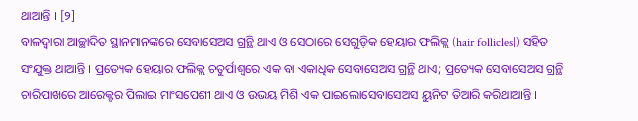ଥାଆନ୍ତି । [୨]
ବାଳଦ୍ୱାରା ଆଚ୍ଛାଦିତ ସ୍ଥାନମାନଙ୍କରେ ସେବାସେଅସ ଗ୍ରନ୍ଥି ଥାଏ ଓ ସେଠାରେ ସେଗୁଡ଼ିକ ହେୟାର ଫଲିକ୍ଲ (hair follicles|) ସହିତ ସଂଯୁକ୍ତ ଥାଆନ୍ତି । ପ୍ରତ୍ୟେକ ହେୟାର ଫଲିକ୍ଲ ଚତୁର୍ପାଶ୍ୱରେ ଏକ ବା ଏକାଧିକ ସେବାସେଅସ ଗ୍ରନ୍ଥି ଥାଏ; ପ୍ରତ୍ୟେକ ସେବାସେଅସ ଗ୍ରନ୍ଥି ଚାରିପାଖରେ ଆରେକ୍ଟର ପିଲାଇ ମାଂସପେଶୀ ଥାଏ ଓ ଉଭୟ ମିଶି ଏକ ପାଇଲୋସେବାସେଅସ ୟୁନିଟ ତିଆରି କରିଥାଆନ୍ତି ।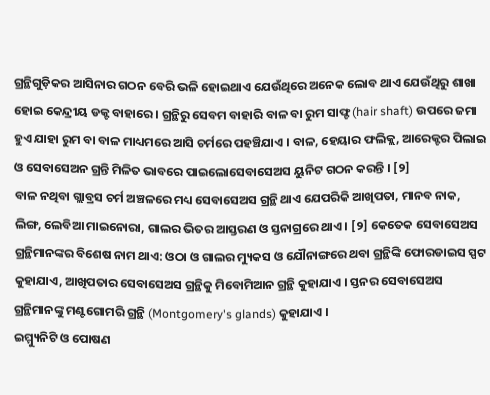ଗ୍ରନ୍ଥିଗୁଡ଼ିକର ଆସିନାର ଗଠନ ବେରି ଭଳି ହୋଇଥାଏ ଯେଉଁଥିରେ ଅନେକ ଲୋବ ଥାଏ ଯେଉଁଥିରୁ ଶାଖା ହୋଇ କେନ୍ଦ୍ରୀୟ ଡକ୍ଟ ବାହାରେ । ଗ୍ରନ୍ଥିରୁ ସେବମ ବାହାରି ବାଳ ବା ରୁମ ସାଫ୍ଟ (hair shaft) ଉପରେ ଜମା ହୁଏ ଯାହା ରୁମ ବା ବାଳ ମାଧ୍ୟମରେ ଆସି ଚର୍ମରେ ପହଞ୍ଚିଯାଏ । ବାଳ, ହେୟାର ଫଲିକ୍ଲ, ଆରେକ୍ଟର ପିଲାଇ ଓ ସେବାସେଅନ ଗ୍ରନ୍ତି ମିଳିତ ଭାବରେ ପାଇଲୋସେବାସେଅସ ୟୁନିଟ ଗଠନ କରନ୍ତି । [୨]
ବାଳ ନଥିବା ଗ୍ଲାବ୍ରସ ଚର୍ମ ଅଞ୍ଚଳରେ ମଧ୍ୟ ସେବାସେଅସ ଗ୍ରନ୍ଥି ଥାଏ ଯେପରିକି ଆଖିପତା, ମାନବ ନାକ, ଲିଙ୍ଗ, ଲେବିଆ ମାଇନୋରା, ଗାଲର ଭିତର ଆସ୍ତରଣ ଓ ସ୍ତନାଗ୍ରରେ ଥାଏ । [୨] କେତେକ ସେବାସେଅସ ଗ୍ରନ୍ଥିମାନଙ୍କର ବିଶେଷ ନାମ ଥାଏ: ଓଠା ଓ ଗାଲର ମ୍ୟୁକସ ଓ ଯୌନାଙ୍ଗରେ ଥବା ଗ୍ରନ୍ଥିଙ୍କି ଫୋରଡାଇସ ସ୍ପଟ କୁହାଯାଏ, ଆଖିପତାର ସେବାସେଅସ ଗ୍ରନ୍ଥିକୁ ମିବୋମିଆନ ଗ୍ରନ୍ଥି କୁହାଯାଏ । ସ୍ତନର ସେବାସେଅସ ଗ୍ରନ୍ଥିମାନଙ୍କୁ ମଣ୍ଟଗୋମରି ଗ୍ରନ୍ଥି (Montgomery's glands) କୁହାଯାଏ ।
ଇମ୍ମ୍ୟୁନିଟି ଓ ପୋଷଣ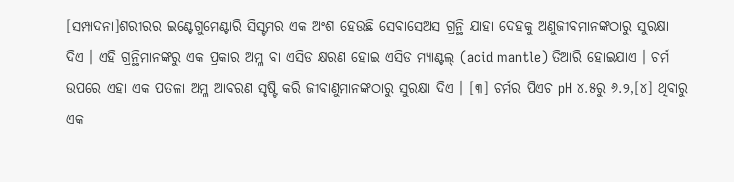[ସମ୍ପାଦନା]ଶରୀରର ଇଣ୍ଟେଗୁମେଣ୍ଟାରି ସିସ୍ଟମର ଏକ ଅଂଶ ହେଉଛି ସେବାସେଅସ ଗ୍ରନ୍ଥି ଯାହା ଦେହକୁ ଅଣୁଜୀବମାନଙ୍କଠାରୁ ସୁରକ୍ଷା ଦିଏ । ଏହି ଗ୍ରନ୍ଥିମାନଙ୍କରୁ ଏକ ପ୍ରକାର ଅମ୍ଳ ବା ଏସିଡ କ୍ଷରଣ ହୋଇ ଏସିଡ ମ୍ୟାଣ୍ଟଲ୍ (acid mantle) ତିଆରି ହୋଇଯାଏ । ଚର୍ମ ଉପରେ ଏହା ଏକ ପତଳା ଅମ୍ଳ ଆବରଣ ସୃଷ୍ଟି କରି ଜୀବାଣୁମାନଙ୍କଠାରୁ ସୁରକ୍ଷା ଦିଏ । [୩] ଚର୍ମର ପିଏଚ pH ୪.୫ରୁ ୬.୨,[୪] ଥିବାରୁ ଏକ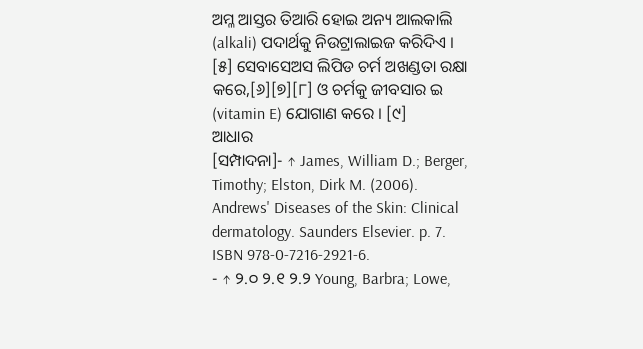ଅମ୍ଳ ଆସ୍ତର ତିଆରି ହୋଇ ଅନ୍ୟ ଆଲକାଲି (alkali) ପଦାର୍ଥକୁ ନିଉଟ୍ରାଲାଇଜ କରିଦିଏ । [୫] ସେବାସେଅସ ଲିପିଡ ଚର୍ମ ଅଖଣ୍ଡତା ରକ୍ଷା କରେ,[୬][୭][୮] ଓ ଚର୍ମକୁ ଜୀବସାର ଇ (vitamin E) ଯୋଗାଣ କରେ । [୯]
ଆଧାର
[ସମ୍ପାଦନା]- ↑ James, William D.; Berger, Timothy; Elston, Dirk M. (2006). Andrews' Diseases of the Skin: Clinical dermatology. Saunders Elsevier. p. 7. ISBN 978-0-7216-2921-6.
- ↑ ୨.୦ ୨.୧ ୨.୨ Young, Barbra; Lowe,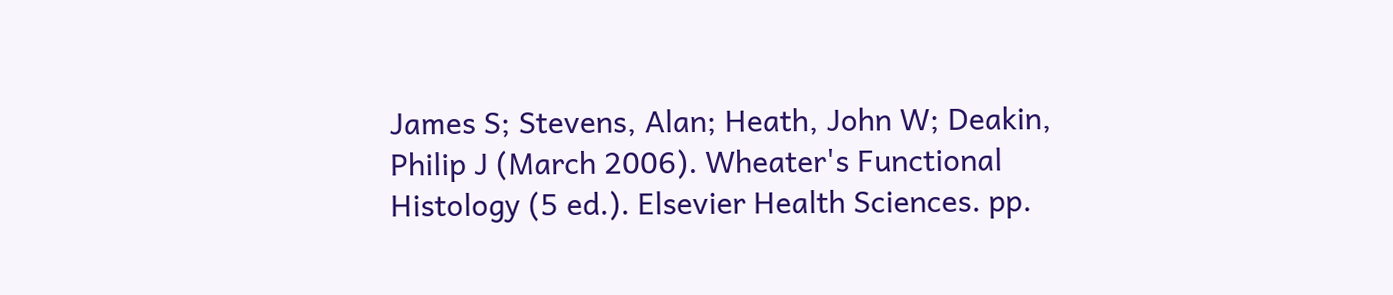James S; Stevens, Alan; Heath, John W; Deakin, Philip J (March 2006). Wheater's Functional Histology (5 ed.). Elsevier Health Sciences. pp.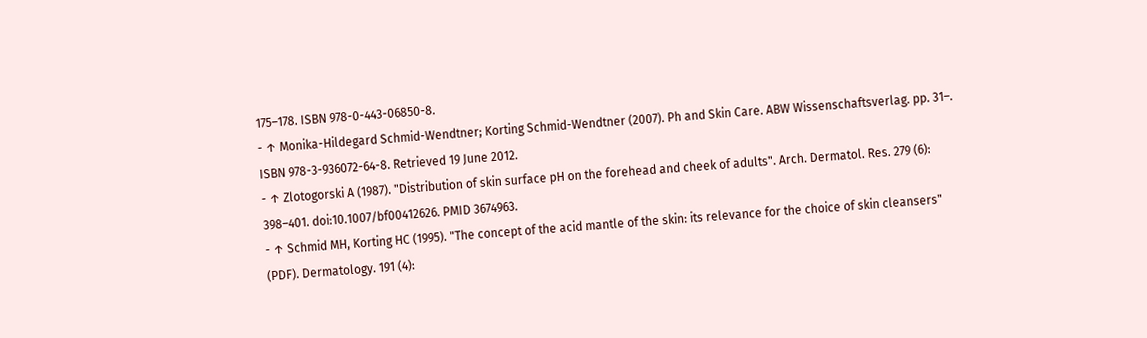175–178. ISBN 978-0-443-06850-8.
- ↑ Monika-Hildegard Schmid-Wendtner; Korting Schmid-Wendtner (2007). Ph and Skin Care. ABW Wissenschaftsverlag. pp. 31–. ISBN 978-3-936072-64-8. Retrieved 19 June 2012.
- ↑ Zlotogorski A (1987). "Distribution of skin surface pH on the forehead and cheek of adults". Arch. Dermatol. Res. 279 (6): 398–401. doi:10.1007/bf00412626. PMID 3674963.
- ↑ Schmid MH, Korting HC (1995). "The concept of the acid mantle of the skin: its relevance for the choice of skin cleansers" (PDF). Dermatology. 191 (4):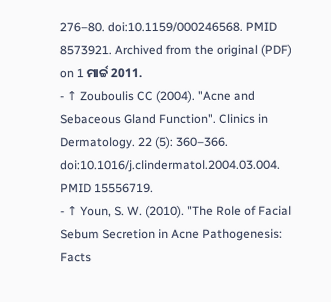276–80. doi:10.1159/000246568. PMID 8573921. Archived from the original (PDF) on 1 ମାର୍ଚ୍ଚ 2011.
- ↑ Zouboulis CC (2004). "Acne and Sebaceous Gland Function". Clinics in Dermatology. 22 (5): 360–366. doi:10.1016/j.clindermatol.2004.03.004. PMID 15556719.
- ↑ Youn, S. W. (2010). "The Role of Facial Sebum Secretion in Acne Pathogenesis: Facts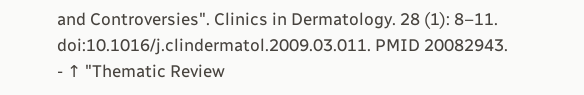and Controversies". Clinics in Dermatology. 28 (1): 8–11. doi:10.1016/j.clindermatol.2009.03.011. PMID 20082943.
- ↑ "Thematic Review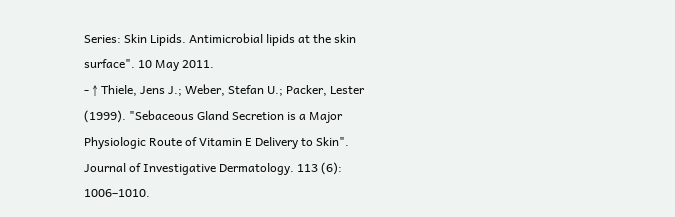Series: Skin Lipids. Antimicrobial lipids at the skin surface". 10 May 2011.
- ↑ Thiele, Jens J.; Weber, Stefan U.; Packer, Lester (1999). "Sebaceous Gland Secretion is a Major Physiologic Route of Vitamin E Delivery to Skin". Journal of Investigative Dermatology. 113 (6): 1006–1010.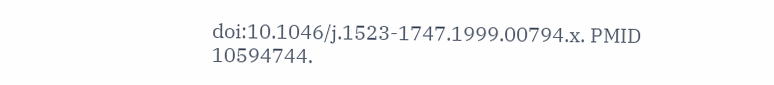doi:10.1046/j.1523-1747.1999.00794.x. PMID 10594744.